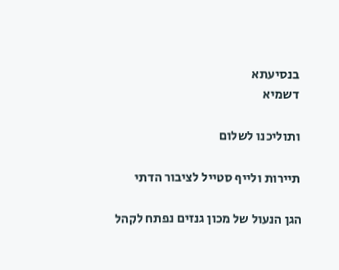בנסיעתא
דשמיא

ותוליכנו לשלום

תיירות ולייף סטייל לציבור הדתי

הגן הנעול של מכון גנזים נפתח לקהל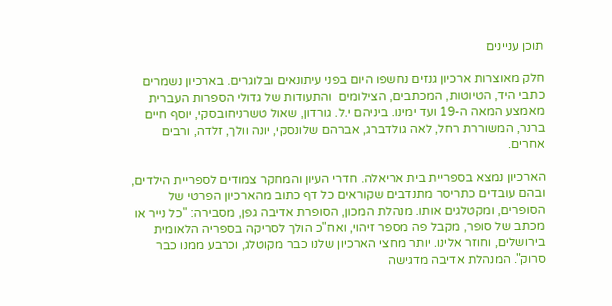תוכן עניינים

חלק מאוצרות ארכיון גנזים נחשפו היום בפני עיתונאים ובלוגרים. בארכיון נשמרים כתבי היד, הטיוטות, המכתבים, הצילומים  והתעודות של גדולי הספרות העברית מאמצע המאה ה-19 ועד ימינו. ביניהם י.ל. גורדון, שאול טשרניחובסקי, יוסף חיים ברנר, המשוררת רחל, לאה גולדברג, אברהם שלונסקי, יונה וולך, זלדה, ורבים אחרים.

הארכיון נמצא בספריית בית אריאלה. חדרי העיון והמחקר צמודים לספריית הילדים, ובהם עובדים כתריסר מתנדבים שקוראים כל דף כתוב מהארכיון הפרטי של הסופרים, ומקטלגים אותו. מנהלת המכון, הסופרת אדיבה גפן, מסבירה: "כל נייר או מכתב של סופר, מקבל פה מספר זיהוי, ואח"כ הולך לסריקה בספריה הלאומית בירושלים, וחוזר אלינו. יותר מחצי הארכיון שלנו כבר מקוטלג, וכרבע ממנו כבר סרוק". המנהלת אדיבה מדגישה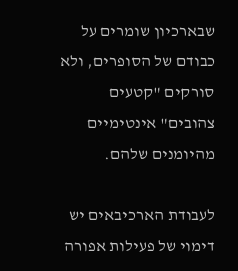שבארכיון שומרים על כבודם של הסופרים, ולא סורקים "קטעים צהובים" אינטימיים מהיומנים שלהם.

לעבודת הארכיבאים יש דימוי של פעילות אפורה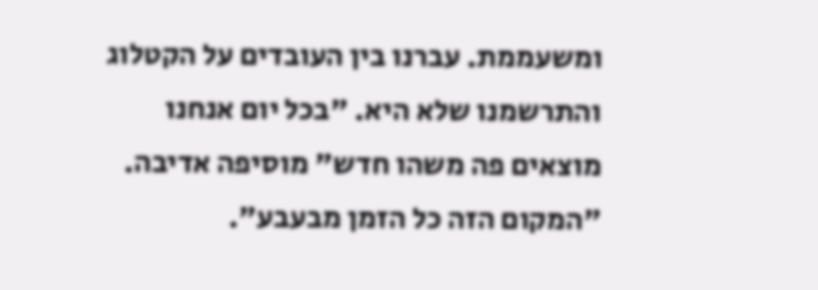ומשעממת. עברנו בין העובדים על הקטלוג והתרשמנו שלא היא. "בכל יום אנחנו מוצאים פה משהו חדש" מוסיפה אדיבה. "המקום הזה כל הזמן מבעבע".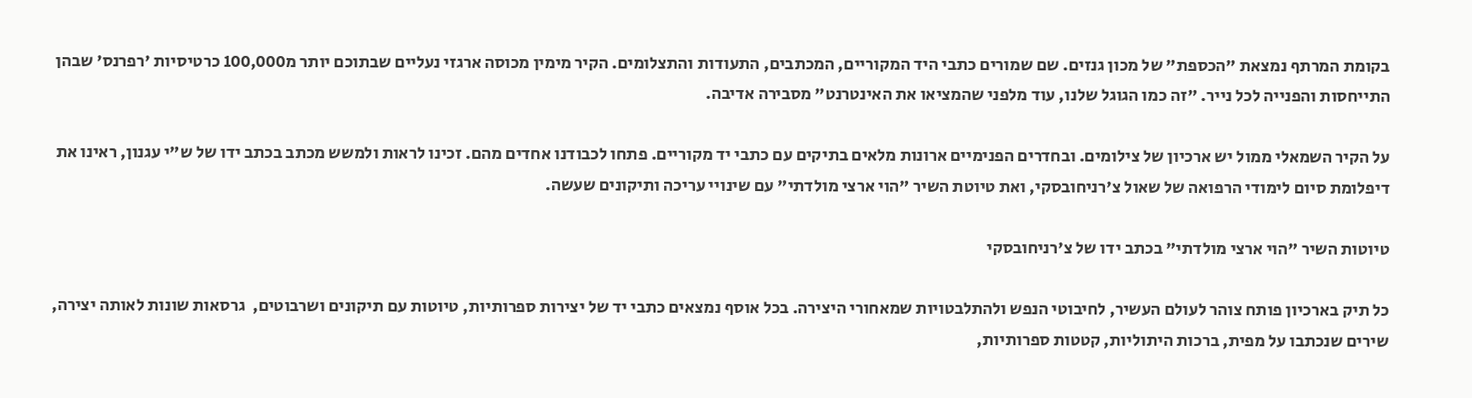בקומת המרתף נמצאת "הכספת" של מכון גנזים. שם שמורים כתבי היד המקוריים, המכתבים, התעודות והתצלומים. הקיר מימין מכוסה ארגזי נעליים שבתוכם יותר מ100,000 כרטיסיות 'רפרנס' שבהן התייחסות והפנייה לכל נייר. "זה כמו הגוגל שלנו, עוד מלפני שהמציאו את האינטרנט" מסבירה אדיבה.

על הקיר השמאלי ממול יש ארכיון של צילומים. ובחדרים הפנימיים ארונות מלאים בתיקים עם כתבי יד מקוריים. פתחו לכבודנו אחדים מהם. זכינו לראות ולמשש מכתב בכתב ידו של ש"י עגנון, ראינו את דיפלומת סיום לימודי הרפואה של שאול צ'רניחובסקי, ואת טיוטת השיר "הוי ארצי מולדתי" עם שינויי עריכה ותיקונים שעשה.

טיוטות השיר "הוי ארצי מולדתי" בכתב ידו של צ'רניחובסקי

כל תיק בארכיון פותח צוהר לעולם העשיר, לחיבוטי הנפש ולהתלבטויות שמאחורי היצירה. בכל אוסף נמצאים כתבי יד של יצירות ספרותיות, טיוטות עם תיקונים ושרבוטים,  גרסאות שונות לאותה יצירה, שירים שנכתבו על מפית, ברכות היתוליות, קטטות ספרותיות,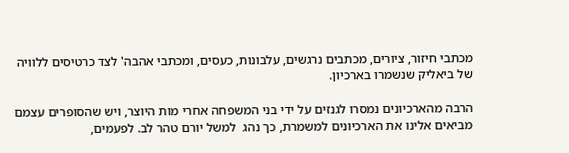מכתבי חיזור, ציורים, מכתבים נרגשים, עלבונות, כעסים, ומכתבי אהבה' לצד כרטיסים ללוויה של ביאליק שנשמרו בארכיון.

הרבה מהארכיונים נמסרו לגנזים על ידי בני המשפחה אחרי מות היוצר, ויש שהסופרים עצמם מביאים אלינו את הארכיונים למשמרת, כך נהג  למשל יורם טהר לב. לפעמים,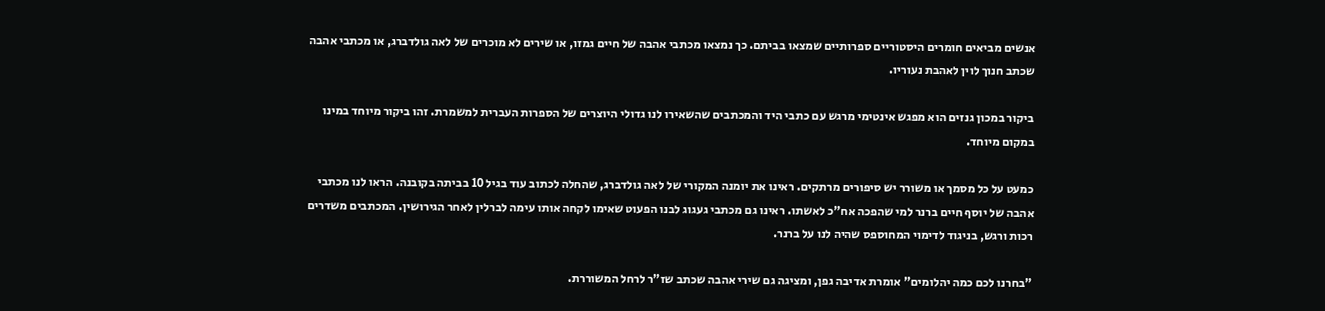אנשים מביאים חומרים היסטוריים ספרותיים שמצאו בביתם. כך נמצאו מכתבי אהבה של חיים גמזו, או שירים לא מוכרים של לאה גולדברג, או מכתבי אהבה שכתב חנוך לוין לאהבת נעוריו.

ביקור במכון גנזים הוא מפגש אינטימי מרגש עם כתבי היד והמכתבים שהשאירו לנו גדולי היוצרים של הספרות העברית למשמרת. זהו ביקור מיוחד במינו במקום מיוחד.

כמעט על כל מסמך או משורר יש סיפורים מרתקים. ראינו את יומנה המקורי של לאה גולדברג, שהחלה לכתוב עוד בגיל 10 בביתה בקובנה. הראו לנו מכתבי אהבה של יוסף חיים ברנר למי שהפכה אח"כ לאשתו. ראינו גם מכתבי געגוג לבנו הפעוט שאימו לקחה אותו עימה לברלין לאחר הגירושין. המכתבים משדרים רכות ורגש, בניגוד לדימוי המחוספס שהיה לנו על ברנר.

"בחרנו לכם כמה יהלומים" אומרת אדיבה גפן, ומציגה גם שירי אהבה שכתב שז"ר לרחל המשוררת.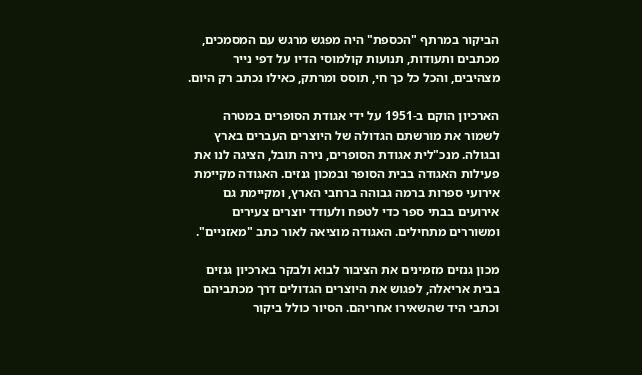הביקור במרתף "הכספת" היה מפגש מרגש עם המסמכים, מכתבים ותעודות, תנועות קולמוסי הדיו על דפי נייר מצהיבים, והכל כל כך חי, תוסס ומרתק, כאילו נכתב רק היום.

הארכיון הוקם ב-1951 על ידי אגודת הסופרים במטרה לשמור את מורשתם הגדולה של היוצרים העברים בארץ ובגולה. מנכ"לית אגודת הסופרים, נירה תובל, הציגה לנו את פעילות האגודה בבית הסופר ובמכון גנזים. האגודה מקיימת אירועי ספרות ברמה גבוהה ברחבי הארץ, ומקיימת גם אירועים בבתי ספר כדי לטפח ולעודד יוצרים צעירים ומשוררים מתחילים. האגודה מוציאה לאור כתב "מאזניים".

מכון גנזים מזמינים את הציבור לבוא ולבקר בארכיון גנזים בבית אריאלה, לפגוש את היוצרים הגדולים דרך מכתביהם וכתבי היד שהשאירו אחריהם. הסיור כולל ביקור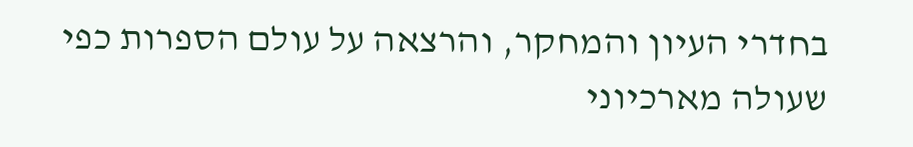בחדרי העיון והמחקר, והרצאה על עולם הספרות כפי שעולה מארכיוני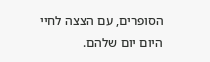הסופרים, עם הצצה לחיי היום יום שלהם.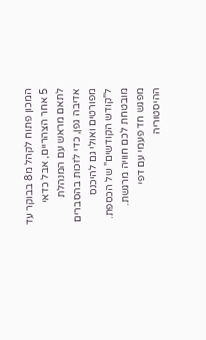המכון פתוח לקהל מ8 בבוקר עד 5 אחר הצהריים, אבל כדאי לתאם מראש עם המנהלת אדיבה גפן, כדי לזכות בהסברים מפורטים ואולי גם להיכנס ל"קודש הקודשים" של הכספת. מובטחת לכם חוויה מרגשת. מפגש חד פעמי עם דפי ההיסטוריה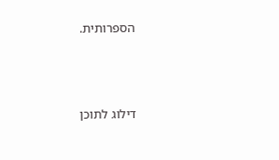הספרותית.



דילוג לתוכן